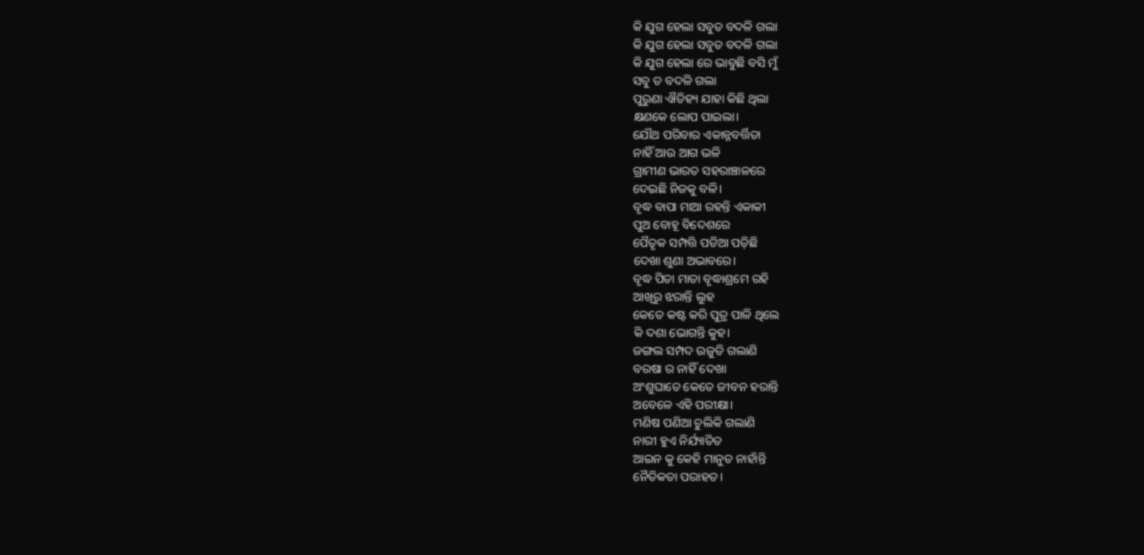କି ଯୁଗ ହେଲା ସବୁତ ବଦଳି ଗଲା
କି ଯୁଗ ହେଲା ସବୁତ ବଦଳି ଗଲା
କି ଯୁଗ ହେଲା ରେ ଭାବୁଛି ବସି ମୁଁ
ସବୁ ତ ବଦଳି ଗଲା
ପୁରୁଣା ଐତିହ୍ୟ ଯାହା କିଛି ଥିଲା
କ୍ଷଣକେ ଲୋପ ପାଇଲା।
ଯୌଥ ପରିବାର ଏକାନ୍ନବର୍ତ୍ତିତା
ନାହିଁ ଆଉ ଆଗ ଭଳି
ଗ୍ରାମୀଣ ଭାରତ ସହରାଞ୍ଚାଳରେ
ଦେଇଛି ନିଜକୁ ବଳି।
ବୃଦ୍ଧ ବାପା ମାଆ ରହନ୍ତି ଏକାକୀ
ପୁଅ ବୋହୂ ବିଦେଶରେ
ପୈତୃକ ସମ୍ପତ୍ତି ପଡିଆ ପଡ଼ିଛି
ଦେଖା ଶୁଣା ଅଭାବରେ।
ବୃଦ୍ଧ ପିତା ମାତା ବୃଦ୍ଧାଶ୍ରମେ ରହି
ଆଖିରୁ ଝରାନ୍ତି ଲୁହ
କେତେ କଷ୍ଟ କରି ପୁତ୍ର ପାଳି ଥିଲେ
କି ଦଶା ଭୋଗନ୍ତି କୁହ।
ଜଙ୍ଗଲ ସମ୍ପଦ ଉଜୁଡି ଗଲାଣି
ବରଷା ର ନାହିଁ ଦେଖା
ଅଂଶୁଘାତେ କେତେ ଜୀବନ ହରାନ୍ତି
ଅବେଳେ ଏହି ପରୀକ୍ଷା।
ମଣିଷ ପଣିଆ ଚୁଲିକି ଗଲାଣି
ନାରୀ ହୁଏ ନିର୍ଯ୍ୟାତିତ
ଆଇନ କୁ କେହି ମାନୁତ ନାହାଁନ୍ତି
ନୈତିକତା ପରାହତ।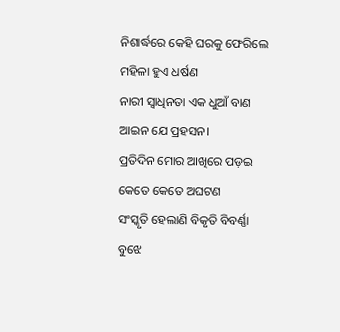ନିଶାର୍ଦ୍ଧରେ କେହି ଘରକୁ ଫେରିଲେ
ମହିଳା ହୁଏ ଧର୍ଷଣ
ନାରୀ ସ୍ବାଧିନତା ଏକ ଧୁଆଁ ବାଣ
ଆଇନ ଯେ ପ୍ରହସନ।
ପ୍ରତିଦିନ ମୋର ଆଖିରେ ପଡ଼ଇ
କେତେ କେତେ ଅଘଟଣ
ସଂସ୍କୃତି ହେଲାଣି ବିକୃତି ବିବର୍ଣ୍ଣା
ବୁଝେ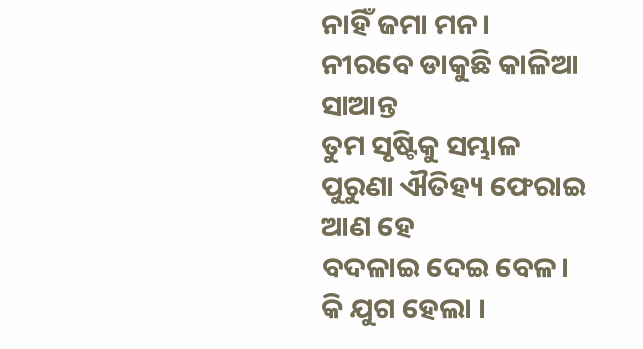ନାହିଁ ଜମା ମନ।
ନୀରବେ ଡାକୁଛି କାଳିଆ ସାଆନ୍ତ
ତୁମ ସୃଷ୍ଟିକୁ ସମ୍ଭାଳ
ପୁରୁଣା ଐତିହ୍ୟ ଫେରାଇ ଆଣ ହେ
ବଦଳାଇ ଦେଇ ବେଳ।
କି ଯୁଗ ହେଲା ।